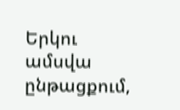Երկու ամսվա ընթացքում,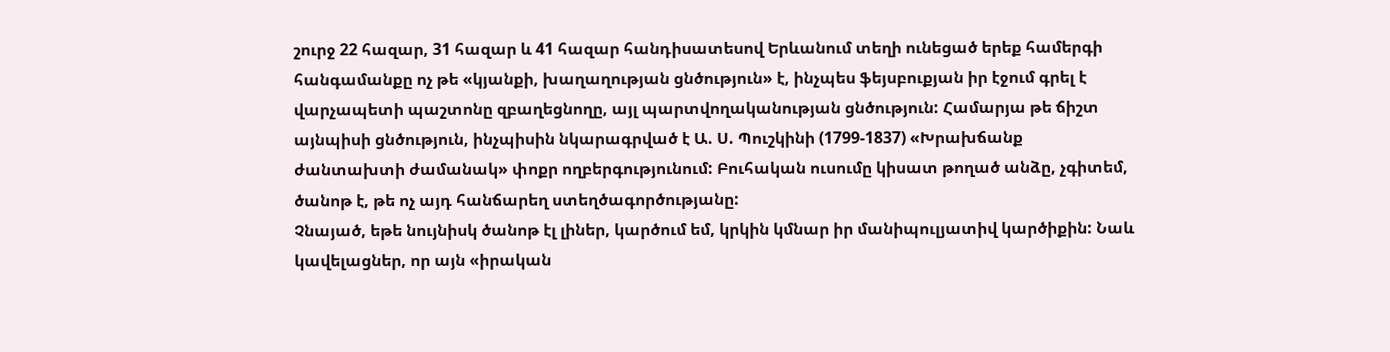շուրջ 22 հազար, 31 հազար և 41 հազար հանդիսատեսով Երևանում տեղի ունեցած երեք համերգի հանգամանքը ոչ թե «կյանքի, խաղաղության ցնծություն» է, ինչպես ֆեյսբուքյան իր էջում գրել է վարչապետի պաշտոնը զբաղեցնողը, այլ պարտվողականության ցնծություն: Համարյա թե ճիշտ այնպիսի ցնծություն, ինչպիսին նկարագրված է Ա. Ս. Պուշկինի (1799-1837) «Խրախճանք ժանտախտի ժամանակ» փոքր ողբերգությունում: Բուհական ուսումը կիսատ թողած անձը, չգիտեմ, ծանոթ է, թե ոչ այդ հանճարեղ ստեղծագործությանը:
Չնայած, եթե նույնիսկ ծանոթ էլ լիներ, կարծում եմ, կրկին կմնար իր մանիպուլյատիվ կարծիքին: Նաև կավելացներ, որ այն «իրական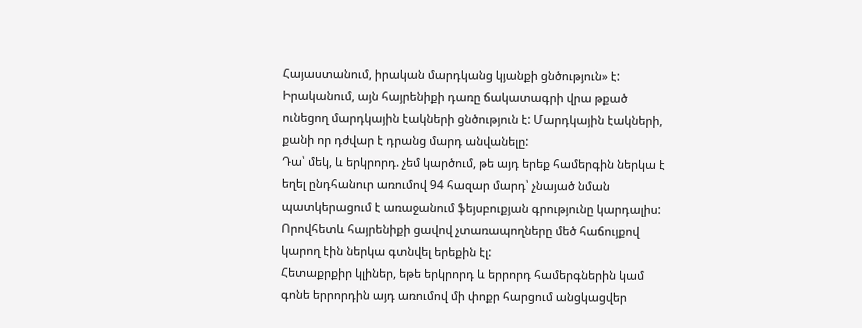Հայաստանում, իրական մարդկանց կյանքի ցնծություն» է: Իրականում, այն հայրենիքի դառը ճակատագրի վրա թքած ունեցող մարդկային էակների ցնծություն է: Մարդկային էակների, քանի որ դժվար է դրանց մարդ անվանելը:
Դա՝ մեկ, և երկրորդ. չեմ կարծում, թե այդ երեք համերգին ներկա է եղել ընդհանուր առումով 94 հազար մարդ՝ չնայած նման պատկերացում է առաջանում ֆեյսբուքյան գրությունը կարդալիս: Որովհետև հայրենիքի ցավով չտառապողները մեծ հաճույքով կարող էին ներկա գտնվել երեքին էլ:
Հետաքրքիր կլիներ, եթե երկրորդ և երրորդ համերգներին կամ գոնե երրորդին այդ առումով մի փոքր հարցում անցկացվեր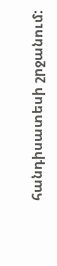հանդիսատեսի շրջանում: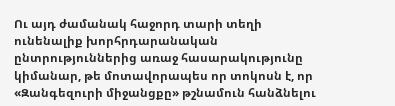Ու այդ ժամանակ հաջորդ տարի տեղի ունենալիք խորհրդարանական ընտրություններից առաջ հասարակությունը կիմանար, թե մոտավորապես որ տոկոսն է, որ «Զանգեզուրի միջանցքը» թշնամուն հանձնելու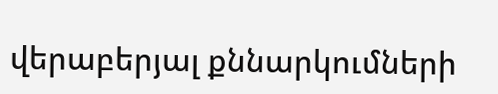վերաբերյալ քննարկումների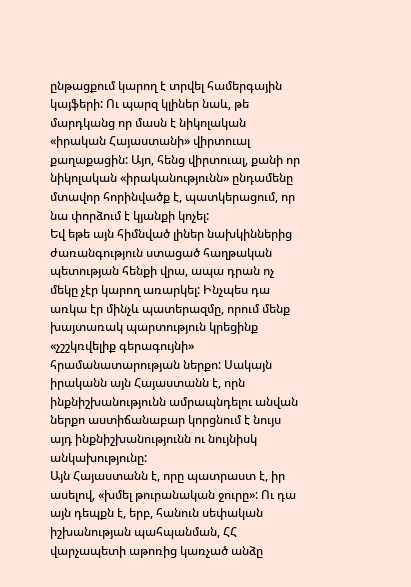ընթացքում կարող է տրվել համերգային կայֆերի: Ու պարզ կլիներ նաև, թե մարդկանց որ մասն է նիկոլական «իրական Հայաստանի» վիրտուալ քաղաքացին: Այո, հենց վիրտուալ, քանի որ նիկոլական «իրականությունն» ընդամենը մտավոր հորինվածք է, պատկերացում, որ նա փորձում է կյանքի կոչել:
Եվ եթե այն հիմնված լիներ նախկիններից ժառանգություն ստացած հաղթական պետության հենքի վրա, ապա դրան ոչ մեկը չէր կարող առարկել: Ինչպես դա առկա էր մինչև պատերազմը, որում մենք խայտառակ պարտություն կրեցինք «չշշկռվելիք գերագույնի» հրամանատարության ներքո: Սակայն իրականն այն Հայաստանն է, որն ինքնիշխանությունն ամրապնդելու անվան ներքո աստիճանաբար կորցնում է նույս այդ ինքնիշխանությունն ու նույնիսկ անկախությունը:
Այն Հայաստանն է, որը պատրաստ է, իր ասելով, «խմել թուրանական ջուրը»: Ու դա այն դեպքն է, երբ, հանուն սեփական իշխանության պահպանման, ՀՀ վարչապետի աթոռից կառչած անձը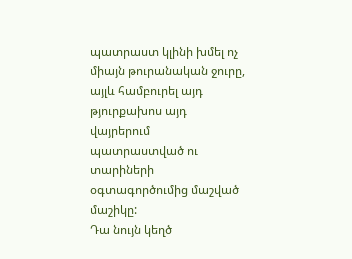պատրաստ կլինի խմել ոչ միայն թուրանական ջուրը, այլև համբուրել այդ թյուրքախոս այդ վայրերում պատրաստված ու տարիների օգտագործումից մաշված մաշիկը:
Դա նույն կեղծ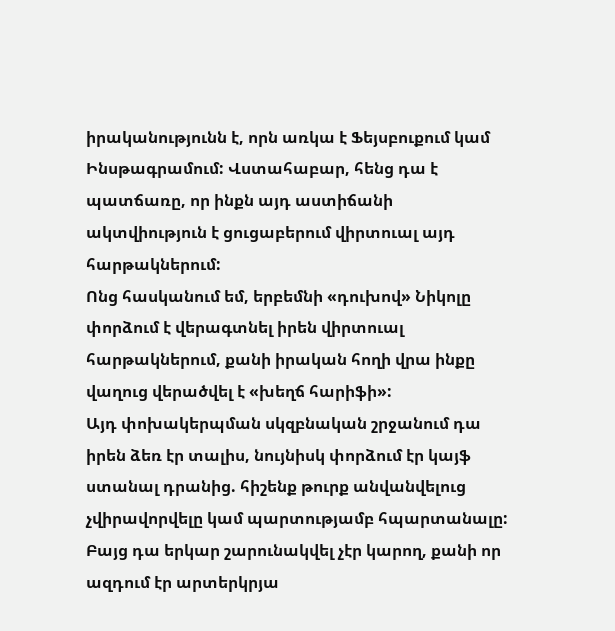իրականությունն է, որն առկա է Ֆեյսբուքում կամ Ինսթագրամում: Վստահաբար, հենց դա է պատճառը, որ ինքն այդ աստիճանի ակտվիություն է ցուցաբերում վիրտուալ այդ հարթակներում:
Ոնց հասկանում եմ, երբեմնի «դուխով» Նիկոլը փորձում է վերագտնել իրեն վիրտուալ հարթակներում, քանի իրական հողի վրա ինքը վաղուց վերածվել է «խեղճ հարիֆի»:
Այդ փոխակերպման սկզբնական շրջանում դա իրեն ձեռ էր տալիս, նույնիսկ փորձում էր կայֆ ստանալ դրանից. հիշենք թուրք անվանվելուց չվիրավորվելը կամ պարտությամբ հպարտանալը: Բայց դա երկար շարունակվել չէր կարող, քանի որ ազդում էր արտերկրյա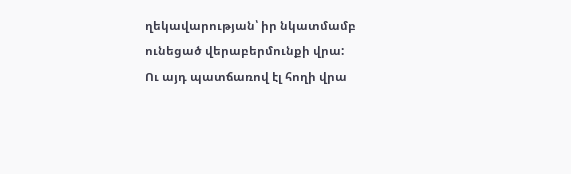ղեկավարության՝ իր նկատմամբ ունեցած վերաբերմունքի վրա:
Ու այդ պատճառով էլ հողի վրա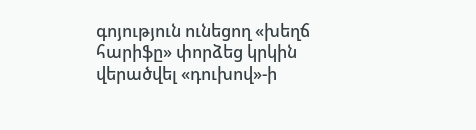գոյություն ունեցող «խեղճ հարիֆը» փորձեց կրկին վերածվել «դուխով»-ի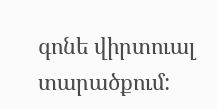գոնե վիրտուալ տարածքում: